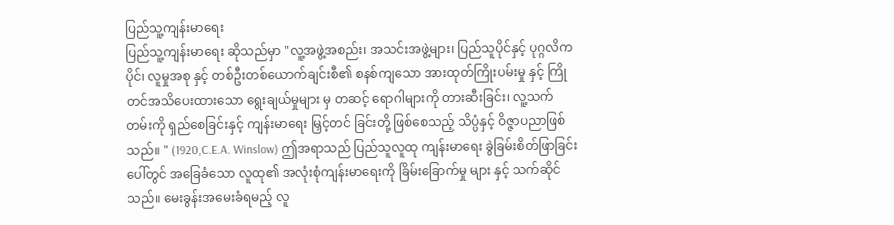ပြည်သူ့ကျန်းမာရေး
ပြည်သူ့ကျန်းမာရေး ဆိုသည်မှာ "လူ့အဖွဲ့အစည်း၊ အသင်းအဖွဲ့များ၊ ပြည်သူပိုင်နှင့် ပုဂ္ဂလိကပိုင်၊ လူမှုအစု နှင့် တစ်ဦးတစ်ယောက်ချင်းစီ၏ စနစ်ကျသော အားထုတ်ကြိုးပမ်းမှု နှင့် ကြိုတင်အသိပေးထားသော ရွေးချယ်မှုများ မှ တဆင့် ရောဂါများကို တားဆီးခြင်း၊ လူ့သက်တမ်းကို ရှည်စေခြင်းနှင့် ကျန်းမာရေး မြှင့်တင် ခြင်းတို့ ဖြစ်စေသည့် သိပ္ပံနှင့် ဝိဇ္ဇာပညာဖြစ်သည်။ " (1920,C.E.A. Winslow) ဤအရာသည် ပြည်သူလူထု ကျန်းမာရေး ခွဲခြမ်းစိတ်ဖြာခြင်းပေါ်တွင် အခြေခံသော လူထု၏ အလုံးစုံကျန်းမာရေးကို ခြိမ်းခြောက်မှု များ နှင့် သက်ဆိုင်သည်။ မေးခွန်းအမေးခံရမည့် လူ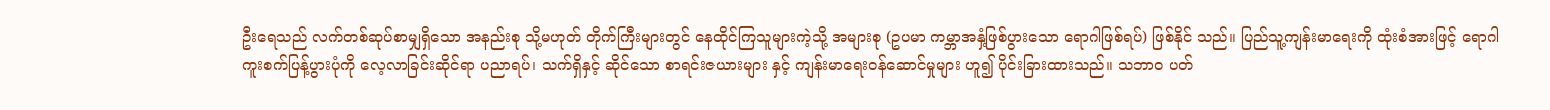ဦးရေသည် လက်တစ်ဆုပ်စာမျှရှိသော အနည်းစု သို့မဟုတ် တိုက်ကြီးများတွင် နေထိုင်ကြသူများကဲ့သို့ အများစု (ဥပမာ ကမ္ဘာအနှံ့ဖြစ်ပွားသော ရောဂါဖြစ်ရပ်) ဖြစ်နိုင် သည်။ ပြည်သူ့ကျန်းမာရေးကို ထုံးစံအားဖြင့် ရောဂါကူးစက်ပြန့်ပွားပုံကို လေ့လာခြင်းဆိုင်ရာ ပညာရပ်၊ သက်ရှိနှင့် ဆိုင်သော စာရင်းဇယားများ နှင့် ကျန်းမာရေးဝန်ဆောင်မှုများ ဟူ၍ ပိုင်းခြားထားသည်။ သဘာဝ ပတ်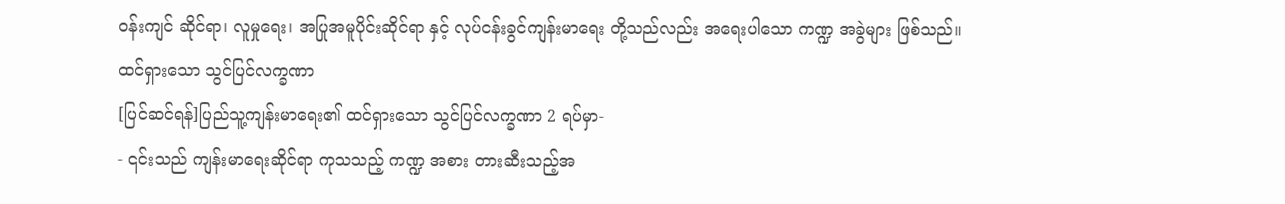ဝန်းကျင် ဆိုင်ရာ၊ လူမှုရေး၊ အပြုအမူပိုင်းဆိုင်ရာ နှင့် လုပ်ငန်းခွင်ကျန်းမာရေး တို့သည်လည်း အရေးပါသော ကဏ္ဍ အခွဲများ ဖြစ်သည်။
ထင်ရှားသော သွင်ပြင်လက္ခဏာ
[ပြင်ဆင်ရန်]ပြည်သူ့ကျန်းမာရေး၏ ထင်ရှားသော သွင်ပြင်လက္ခဏာ 2 ရပ်မှာ-
- ၎င်းသည် ကျန်းမာရေးဆိုင်ရာ ကုသသည့် ကဏ္ဍ အစား တားဆီးသည့်အ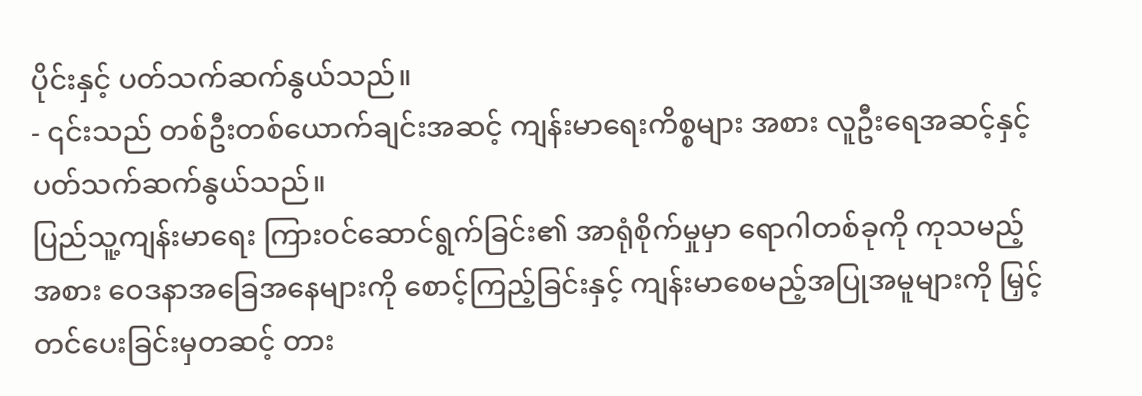ပိုင်းနှင့် ပတ်သက်ဆက်နွယ်သည်။
- ၎င်းသည် တစ်ဦးတစ်ယောက်ချင်းအဆင့် ကျန်းမာရေးကိစ္စများ အစား လူဦးရေအဆင့်နှင့် ပတ်သက်ဆက်နွယ်သည်။
ပြည်သူ့ကျန်းမာရေး ကြားဝင်ဆောင်ရွက်ခြင်း၏ အာရုံစိုက်မှုမှာ ရောဂါတစ်ခုကို ကုသမည့်အစား ဝေဒနာအခြေအနေများကို စောင့်ကြည့်ခြင်းနှင့် ကျန်းမာစေမည့်အပြုအမူများကို မြှင့်တင်ပေးခြင်းမှတဆင့် တား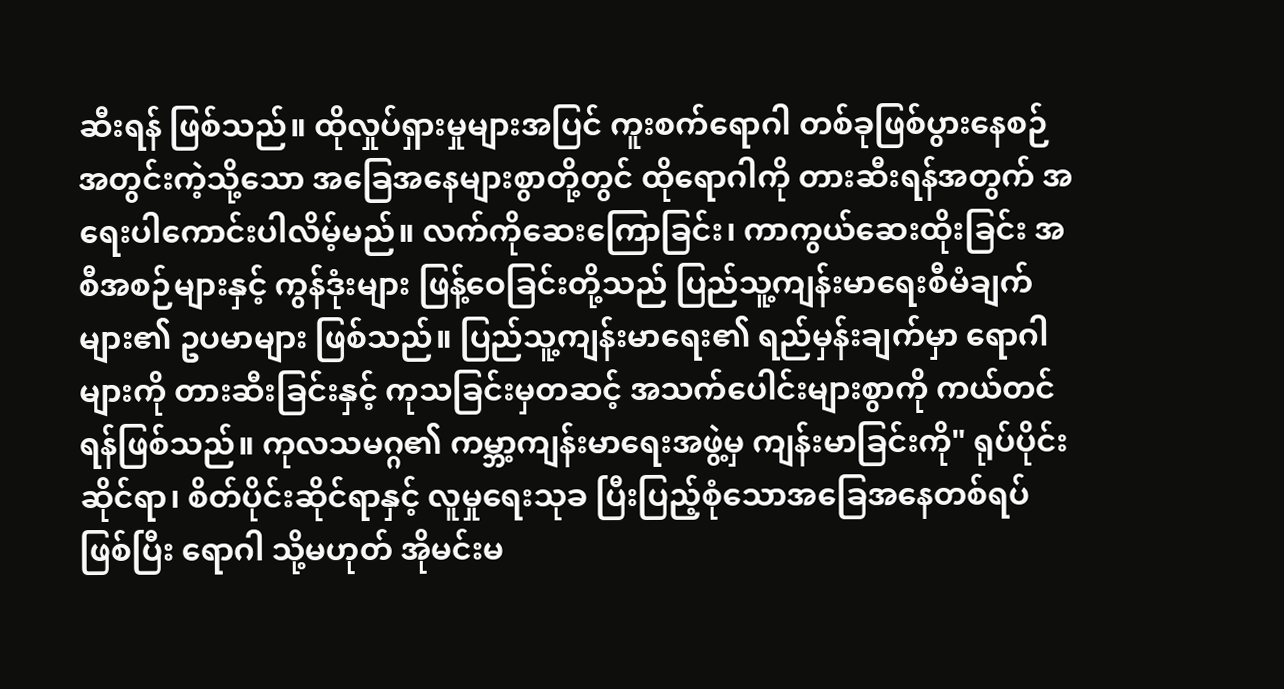ဆီးရန် ဖြစ်သည်။ ထိုလှုပ်ရှားမှုများအပြင် ကူးစက်ရောဂါ တစ်ခုဖြစ်ပွားနေစဉ် အတွင်းကဲ့သို့သော အခြေအနေများစွာတို့တွင် ထိုရောဂါကို တားဆီးရန်အတွက် အရေးပါကောင်းပါလိမ့်မည်။ လက်ကိုဆေးကြောခြင်း၊ ကာကွယ်ဆေးထိုးခြင်း အစီအစဉ်များနှင့် ကွန်ဒုံးများ ဖြန့်ဝေခြင်းတို့သည် ပြည်သူ့ကျန်းမာရေးစီမံချက်များ၏ ဥပမာများ ဖြစ်သည်။ ပြည်သူ့ကျန်းမာရေး၏ ရည်မှန်းချက်မှာ ရောဂါများကို တားဆီးခြင်းနှင့် ကုသခြင်းမှတဆင့် အသက်ပေါင်းများစွာကို ကယ်တင်ရန်ဖြစ်သည်။ ကုလသမဂ္ဂ၏ ကမ္ဘာ့ကျန်းမာရေးအဖွဲ့မှ ကျန်းမာခြင်းကို" ရုပ်ပိုင်းဆိုင်ရာ၊ စိတ်ပိုင်းဆိုင်ရာနှင့် လူမှုရေးသုခ ပြီးပြည့်စုံသောအခြေအနေတစ်ရပ်ဖြစ်ပြီး ရောဂါ သို့မဟုတ် အိုမင်းမ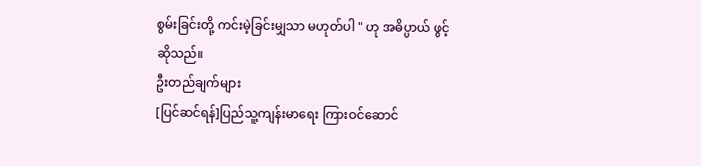စွမ်းခြင်းတို့ ကင်းမဲ့ခြင်းမျှသာ မဟုတ်ပါ " ဟု အဓိပ္ပာယ် ဖွင့်ဆိုသည်။
ဦးတည်ချက်များ
[ပြင်ဆင်ရန်]ပြည်သူ့ကျန်းမာရေး ကြားဝင်ဆောင်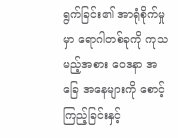ရွက်ခြင်း၏ အာရုံစိုက်မှုမှာ ရောဂါတစ်ခုကို ကုသမည့်အစား ဝေဒနာ အခြေ အနေများကို စောင့်ကြည့်ခြင်းနှင့်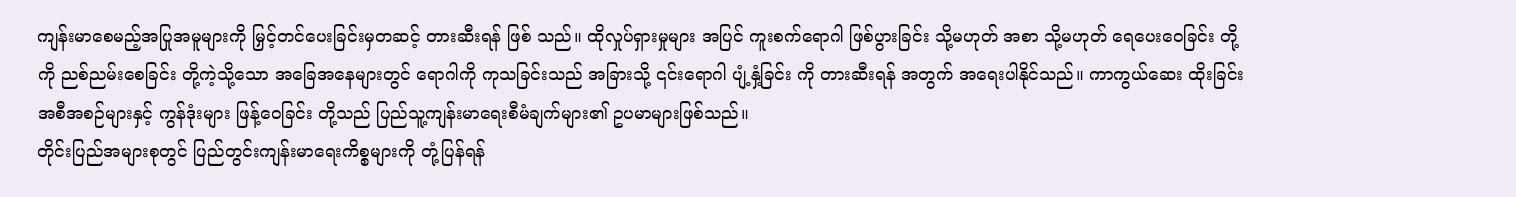ကျန်းမာစေမည့်အပြုအမူများကို မြှင့်တင်ပေးခြင်းမှတဆင့် တားဆီးရန် ဖြစ် သည်။ ထိုလှုပ်ရှားမှုများ အပြင် ကူးစက်ရောဂါ ဖြစ်ပွားခြင်း သို့မဟုတ် အစာ သို့မဟုတ် ရေပေးဝေခြင်း တို့ကို ညစ်ညမ်းစေခြင်း တို့ကဲ့သို့သော အခြေအနေများတွင် ရောဂါကို ကုသခြင်းသည် အခြားသို့ ၎င်းရောဂါ ပျံ့နှံ့ခြင်း ကို တားဆီးရန် အတွက် အရေးပါနိုင်သည်။ ကာကွယ်ဆေး ထိုးခြင်း အစီအစဉ်များနှင့် ကွန်ဒုံးများ ဖြန့်ဝေခြင်း တို့သည် ပြည်သူ့ကျန်းမာရေးစီမံချက်များ၏ ဥပမာများဖြစ်သည်။
တိုင်းပြည်အများစုတွင် ပြည်တွင်းကျန်းမာရေးကိစ္စများကို တုံ့ပြန်ရန်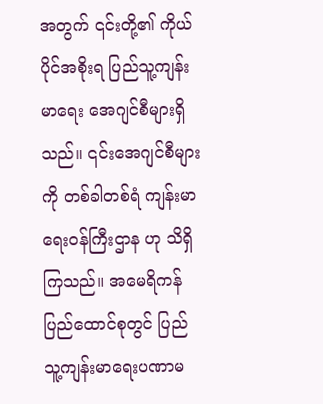အတွက် ၎င်းတို့၏ ကိုယ်ပိုင်အစိုးရ ပြည်သူ့ကျန်းမာရေး အေဂျင်စီများရှိသည်။ ၎င်းအေဂျင်စီများကို တစ်ခါတစ်ရံ ကျန်းမာရေးဝန်ကြီးဌာန ဟု သိရှိ ကြသည်။ အမေရိကန် ပြည်ထောင်စုတွင် ပြည်သူ့ကျန်းမာရေးပဏာမ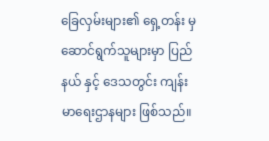ခြေလှမ်းများ၏ ရှေ့တန်း မှ ဆောင်ရွက်သူများမှာ ပြည်နယ် နှင့် ဒေသတွင်း ကျန်းမာရေးဌာနများ ဖြစ်သည်။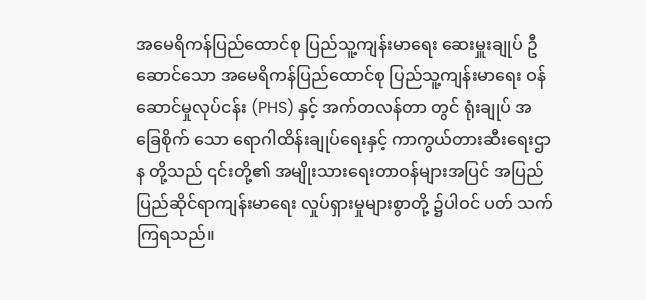အမေရိကန်ပြည်ထောင်စု ပြည်သူ့ကျန်းမာရေး ဆေးမှူးချုပ် ဦဆောင်သော အမေရိကန်ပြည်ထောင်စု ပြည်သူ့ကျန်းမာရေး ဝန်ဆောင်မှုလုပ်ငန်း (PHS) နှင့် အက်တလန်တာ တွင် ရုံးချုပ် အခြေစိုက် သော ရောဂါထိန်းချုပ်ရေးနှင့် ကာကွယ်တားဆီးရေးဌာန တို့သည် ၎င်းတို့၏ အမျိုးသားရေးတာဝန်များအပြင် အပြည်ပြည်ဆိုင်ရာကျန်းမာရေး လှုပ်ရှားမှုများစွာတို့ ၌ပါဝင် ပတ် သက်ကြရသည်။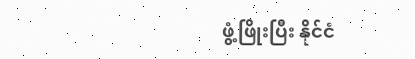ဖွံ့ဖြိုးပြီး နိုင်ငံ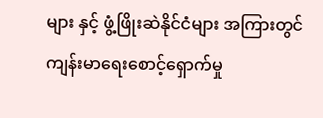များ နှင့် ဖွံ့ဖြိုးဆဲနိုင်ငံများ အကြားတွင် ကျန်းမာရေးစောင့်ရှောက်မှု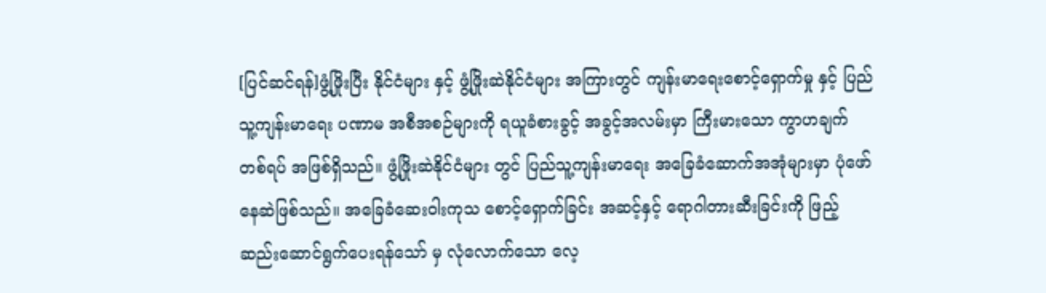[ပြင်ဆင်ရန်]ဖွံ့ဖြိုးပြီး နိုင်ငံများ နှင့် ဖွံ့ဖြိုးဆဲနိုင်ငံများ အကြားတွင် ကျန်းမာရေးစောင့်ရှောက်မှု နှင့် ပြည်သူ့ကျန်းမာရေး ပဏာမ အစီအစဉ်များကို ရယူခံစားခွင့် အခွင့်အလမ်းမှာ ကြီးမားသော ကွာဟချက် တစ်ရပ် အဖြစ်ရှိသည်။ ဖွံ့ဖြိုးဆဲနိုင်ငံများ တွင် ပြည်သူ့ကျန်းမာရေး အခြေခံဆောက်အအုံများမှာ ပုံဖော်နေဆဲဖြစ်သည်။ အခြေခံဆေးဝါးကုသ စောင့်ရှောက်ခြင်း အဆင့်နှင့် ရောဂါတားဆီးခြင်းကို ဖြည့်ဆည်းဆောင်ရွက်ပေးရန်သော် မှ လုံလောက်သော လေ့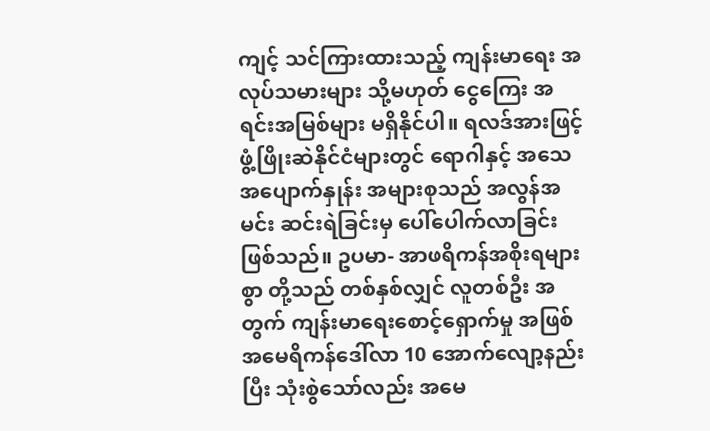ကျင့် သင်ကြားထားသည့် ကျန်းမာရေး အလုပ်သမားများ သို့မဟုတ် ငွေကြေး အရင်းအမြစ်များ မရှိနိုင်ပါ။ ရလဒ်အားဖြင့် ဖွံ့ဖြိုးဆဲနိုင်ငံများတွင် ရောဂါနှင့် အသေအပျောက်နှုန်း အများစုသည် အလွန်အမင်း ဆင်းရဲခြင်းမှ ပေါ်ပေါက်လာခြင်းဖြစ်သည်။ ဥပမာ- အာဖရိကန်အစိုးရများစွာ တို့သည် တစ်နှစ်လျှင် လူတစ်ဦး အတွက် ကျန်းမာရေးစောင့်ရှောက်မှု အဖြစ် အမေရိကန်ဒေါ်လာ 10 အောက်လျော့နည်းပြီး သုံးစွဲသော်လည်း အမေ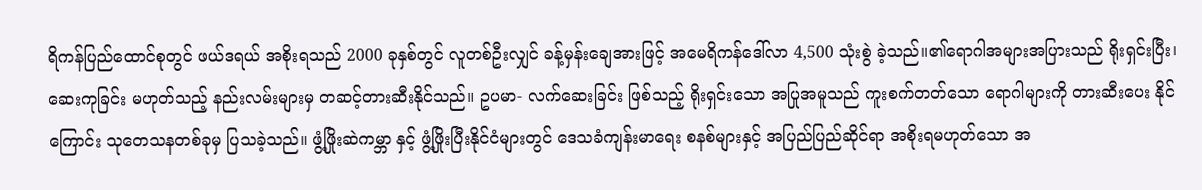ရိကန်ပြည်ထောင်စုတွင် ဖယ်ဒရယ် အစိုးရသည် 2000 ခုနှစ်တွင် လူတစ်ဦးလျှင် ခန့်မှန်းချေအားဖြင့် အမေရိကန်ဒေါ်လာ 4,500 သုံးစွဲ ခဲ့သည်။၏ရောဂါအများအပြားသည် ရိုးရှင်းပြီး၊ ဆေးကုခြင်း မဟုတ်သည့် နည်းလမ်းများမှ တဆင့်တားဆီးနိုင်သည်။ ဥပမာ- လက်ဆေးခြင်း ဖြစ်သည့် ရိုးရှင်းသော အပြုအမူသည် ကူးစက်တတ်သော ရောဂါများကို တားဆီးပေး နိုင်ကြောင်း သုတေသနတစ်ခုမှ ပြသခဲ့သည်။ ဖွံ့ဖြိုးဆဲကမ္ဘာ နှင့် ဖွံ့ဖြိုးပြီးနိုင်ငံများတွင် ဒေသခံကျန်းမာရေး စနစ်များနှင့် အပြည်ပြည်ဆိုင်ရာ အစိုးရမဟုတ်သော အ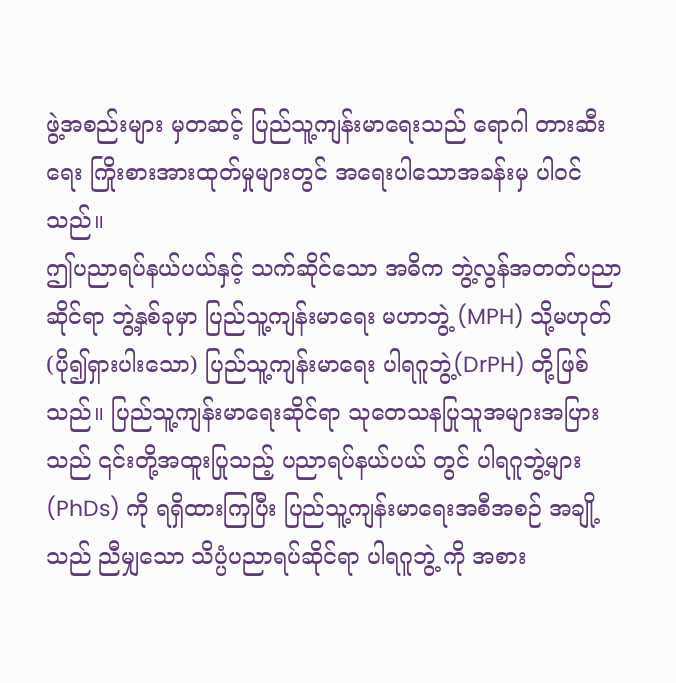ဖွဲ့အစည်းများ မှတဆင့် ပြည်သူ့ကျန်းမာရေးသည် ရောဂါ တားဆီးရေး ကြိုးစားအားထုတ်မှုများတွင် အရေးပါသောအခန်းမှ ပါဝင်သည်။
ဤပညာရပ်နယ်ပယ်နှင့် သက်ဆိုင်သော အဓိက ဘွဲ့လွန်အတတ်ပညာဆိုင်ရာ ဘွဲ့နှစ်ခုမှာ ပြည်သူ့ကျန်းမာရေး မဟာဘွဲ့ (MPH) သို့မဟုတ် (ပို၍ရှားပါးသော) ပြည်သူ့ကျန်းမာရေး ပါရဂူဘွဲ့(DrPH) တို့ဖြစ်သည်။ ပြည်သူ့ကျန်းမာရေးဆိုင်ရာ သုတေသနပြုသူအများအပြားသည် ၎င်းတို့အထူးပြုသည့် ပညာရပ်နယ်ပယ် တွင် ပါရဂူဘွဲ့များ (PhDs) ကို ရရှိထားကြပြီး ပြည်သူ့ကျန်းမာရေးအစီအစဉ် အချို့သည် ညီမျှသော သိပ္ပံပညာရပ်ဆိုင်ရာ ပါရဂူဘွဲ့ ကို အစား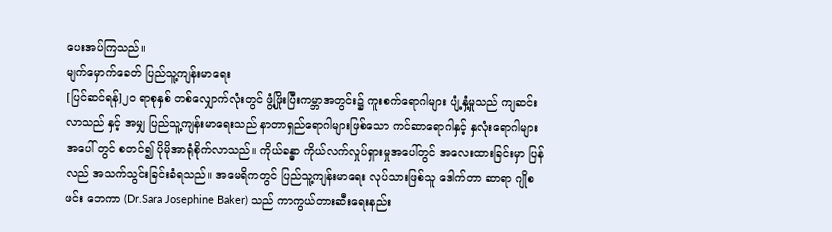ပေးအပ်ကြသည်။
မျက်မှောက်ခေတ် ပြည်သူ့ကျန်းမာရေး
[ပြင်ဆင်ရန်]၂၀ ရာစုနှစ် တစ်လျှောက်လုံးတွင် ဖွံ့ဖြိုးပြီးကမ္ဘာအတွင်း၌ ကူးစက်ရောဂါများ ပျံ့နှံ့မှုသည် ကျဆင်းလာသည် နှင့် အမျှ ပြည်သူ့ကျန်းမာရေးသည် နာတာရှည်ရောဂါများဖြစ်သော ကင်ဆာရောဂါနှင့် နှလုံးရောဂါများအပေါ် တွင် စတင်၍ ပိုမိုအာရုံစိုက်လာသည်။ ကိုယ်ခန္ဓာ ကိုယ်လက်လှုပ်ရှားမှုအပေါ်တွင် အလေးထားခြင်းမှာ ပြန် လည် အသက်သွင်းခြင်းခံရသည်။ အမေရိကတွင် ပြည်သူ့ကျန်းမာရေး လုပ်သားဖြစ်သူ ဒေါက်တာ ဆာရာ ဂျိုစဖင်း ဘေကာ (Dr.Sara Josephine Baker) သည် ကာကွယ်တားဆီးရေးနည်း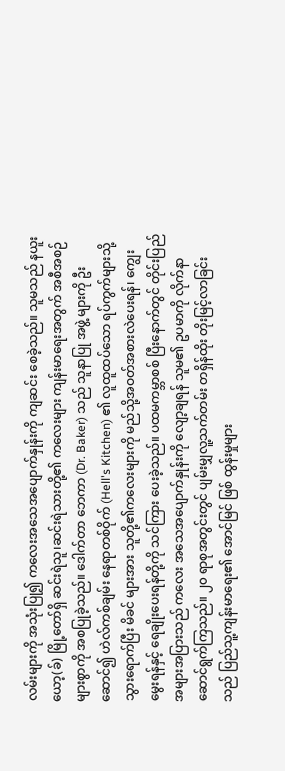လမ်းများကို အသုံးပြု၍ ကလေးအသေအပျောက်နှုန်းကို ကျဆင်း စေခဲ့သည်။ သူမသည် နယူးယော့(ခ်) မြို့တော်ရှိ ဆင်းရဲသူ၊ဆင်းရဲသားတို့၏ ကလေးများ ကျန်းမာရေးအတွက် အစီအစဉ်များစွာကို အစပြုခဲ့သည်။ ဒေါက်တာ ဘေကာ (Dr. Baker) သည် သူနာပြု အဖွဲ့ များကို ဦးဆောင်၍ ဟဲလ်ကစ်ချမ်း နေရာတစ်ဝိုက် (Hell's Kitchen) ၏ လူထူထပ်သော ရပ်ကွက်များသို့ သွားရောက်ပြီး မိခင် များအား သူတို့၏ကလေးများကို မည်သို့အဝတ်အစားလဲပေးရန်၊ ကျွေးမွေးရန်နှင့် ရေချိုးပေးရန်တို့ကို သင်ကြား ပေးခဲ့သည်။ ပထမကမ္ဘာစစ် ပြီးနောက်တွင် တိုင်းပြည်အများအပြားသည် ကလေး အသေအပျောက်နှုန်းကို လျော့ချရန် သူမ၏ ဥပမာကို လိုက်နာဆောင်ရွက်ကြသည်။ ၂၀ ရာစုအတွင်းတွင် ပျမ်းမျှလူ့သက်တမ်း တရှိန်ထိုး တိုးမြင့်လာခြင်းသည် ပြည်သူ့ကျန်းမာရေး၏ အောင်မြင် ဖြစ် ထွန်းမှုများ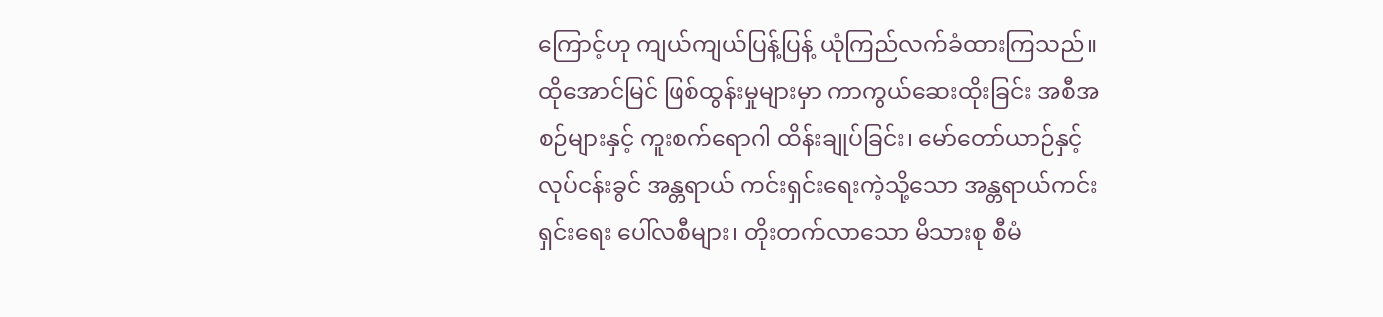ကြောင့်ဟု ကျယ်ကျယ်ပြန့်ပြန့် ယုံကြည်လက်ခံထားကြသည်။ ထိုအောင်မြင် ဖြစ်ထွန်းမှုများမှာ ကာကွယ်ဆေးထိုးခြင်း အစီအစဉ်များနှင့် ကူးစက်ရောဂါ ထိန်းချုပ်ခြင်း၊ မော်တော်ယာဉ်နှင့် လုပ်ငန်းခွင် အန္တရာယ် ကင်းရှင်းရေးကဲ့သို့သော အန္တရာယ်ကင်းရှင်းရေး ပေါ်လစီများ၊ တိုးတက်လာသော မိသားစု စီမံ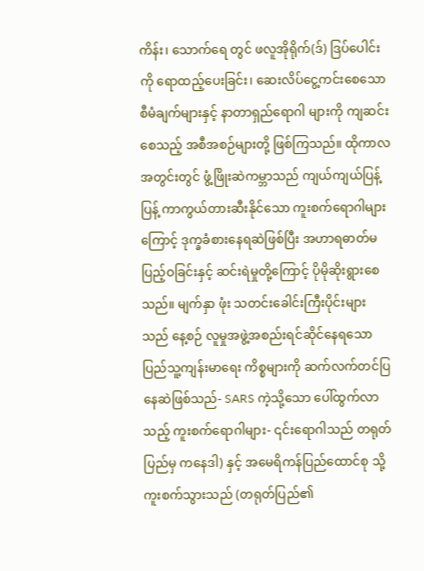ကိန်း၊ သောက်ရေ တွင် ဖလူအိုရိုက်(ဒ်) ဒြပ်ပေါင်းကို ရောထည့်ပေးခြင်း၊ ဆေးလိပ်ငွေ့ကင်းစေသော စီမံချက်များနှင့် နာတာရှည်ရောဂါ များကို ကျဆင်းစေသည့် အစီအစဉ်များတို့ ဖြစ်ကြသည်။ ထိုကာလအတွင်းတွင် ဖွံ့ဖြိုးဆဲကမ္ဘာသည် ကျယ်ကျယ်ပြန့်ပြန့် ကာကွယ်တားဆီးနိုင်သော ကူးစက်ရောဂါများ ကြောင့် ဒုက္ခခံစားနေရဆဲဖြစ်ပြီး အဟာရဓာတ်မပြည့်ဝခြင်းနှင့် ဆင်းရဲမှုတို့ကြောင့် ပိုမိုဆိုးရွားစေသည်။ မျက်နှာ ဖုံး သတင်းခေါင်းကြီးပိုင်းများသည် နေ့စဉ် လူမှုအဖွဲ့အစည်းရင်ဆိုင်နေရသော ပြည်သူ့ကျန်းမာရေး ကိစ္စများကို ဆက်လက်တင်ပြနေဆဲဖြစ်သည်- SARS ကဲ့သို့သော ပေါ်ထွက်လာသည့် ကူးစက်ရောဂါများ- ၎င်းရောဂါသည် တရုတ်ပြည်မှ ကနေဒါ) နှင့် အမေရိကန်ပြည်ထောင်စု သို့ ကူးစက်သွားသည် (တရုတ်ပြည်၏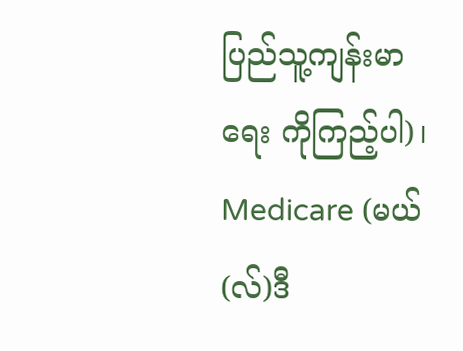ပြည်သူ့ကျန်းမာရေး ကိုကြည့်ပါ)၊ Medicare (မယ်(လ်)ဒီ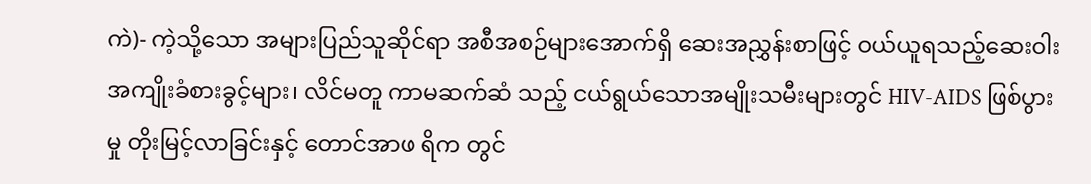ကဲ)- ကဲ့သို့သော အများပြည်သူဆိုင်ရာ အစီအစဉ်များအောက်ရှိ ဆေးအညွှန်းစာဖြင့် ဝယ်ယူရသည့်ဆေးဝါးအကျိုးခံစားခွင့်များ၊ လိင်မတူ ကာမဆက်ဆံ သည့် ငယ်ရွယ်သောအမျိုးသမီးများတွင် HIV-AIDS ဖြစ်ပွားမှု တိုးမြင့်လာခြင်းနှင့် တောင်အာဖ ရိက တွင်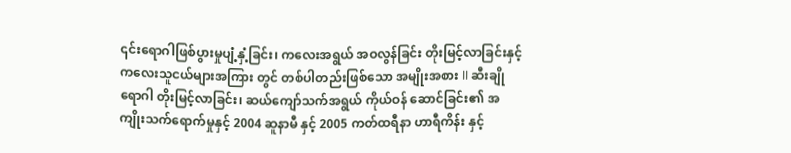၎င်းရောဂါဖြစ်ပွားမှုပျံ့နှံ့ခြင်း၊ ကလေးအရွယ် အဝလွန်ခြင်း တိုးမြင့်လာခြင်းနှင့် ကလေးသူငယ်များအကြား တွင် တစ်ပါတည်းဖြစ်သော အမျိုးအစား II ဆီးချိုရောဂါ တိုးမြင့်လာခြင်း၊ ဆယ်ကျော်သက်အရွယ် ကိုယ်ဝန် ဆောင်ခြင်း၏ အကျိုးသက်ရောက်မှုနှင့် 2004 ဆူနာမီ နှင့် 2005 ကတ်ထရီနာ ဟာရီကိန်း နှင့်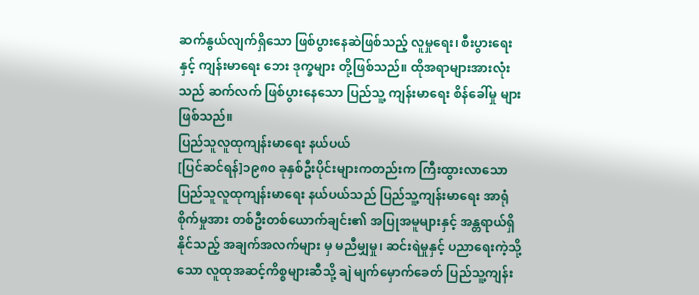ဆက်နွယ်လျက်ရှိသော ဖြစ်ပွားနေဆဲဖြစ်သည့် လူမှုရေး၊ စီးပွားရေးနှင့် ကျန်းမာရေး ဘေး ဒုက္ခများ တို့ဖြစ်သည်။ ထိုအရာများအားလုံးသည် ဆက်လက် ဖြစ်ပွားနေသော ပြည်သူ့ ကျန်းမာရေး စိန်ခေါ်မှု များဖြစ်သည်။
ပြည်သူလူထုကျန်းမာရေး နယ်ပယ်
[ပြင်ဆင်ရန်]၁၉၈၀ ခုနှစ်ဦးပိုင်းများကတည်းက ကြီးထွားလာသော ပြည်သူလူထုကျန်းမာရေး နယ်ပယ်သည် ပြည်သူ့ကျန်းမာရေး အာရုံ စိုက်မှုအား တစ်ဦးတစ်ယောက်ချင်း၏ အပြုအမူများနှင့် အန္တရာယ်ရှိနိုင်သည့် အချက်အလက်များ မှ မညီမျှမှု၊ ဆင်းရဲမှုနှင့် ပညာရေးကဲ့သို့သော လူထုအဆင့်ကိစ္စများဆီသို့ ချဲ မျက်မှောက်ခေတ် ပြည်သူ့ကျန်း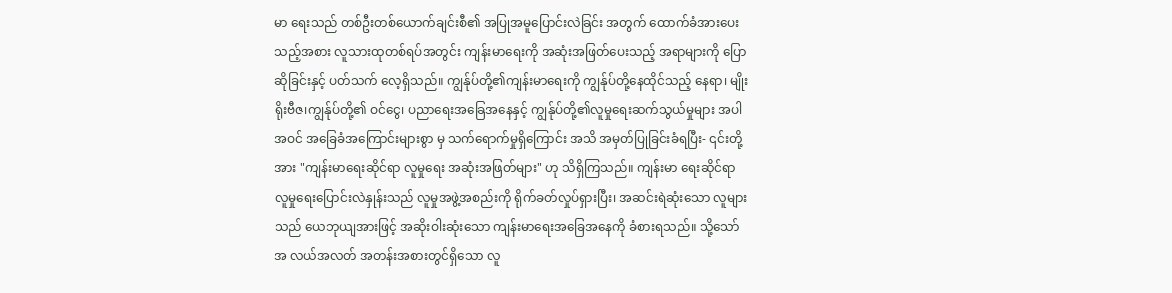မာ ရေးသည် တစ်ဦးတစ်ယောက်ချင်းစီ၏ အပြုအမူပြောင်းလဲခြင်း အတွက် ထောက်ခံအားပေးသည့်အစား လူသားထုတစ်ရပ်အတွင်း ကျန်းမာရေးကို အဆုံးအဖြတ်ပေးသည့် အရာများကို ပြောဆိုခြင်းနှင့် ပတ်သက် လေ့ရှိသည်။ ကျွန်ုပ်တို့၏ကျန်းမာရေးကို ကျွန်ုပ်တို့နေထိုင်သည့် နေရာ၊ မျိုးရိုးဗီဇ၊ကျွန်ုပ်တို့၏ ဝင်ငွေ၊ ပညာရေးအခြေအနေနှင့် ကျွန်ုပ်တို့၏လူမှုရေးဆက်သွယ်မှုများ အပါအဝင် အခြေခံအကြောင်းများစွာ မှ သက်ရောက်မှုရှိကြောင်း အသိ အမှတ်ပြုခြင်းခံရပြီး- ၎င်းတို့အား "ကျန်းမာရေးဆိုင်ရာ လူမှုရေး အဆုံးအဖြတ်များ" ဟု သိရှိကြသည်။ ကျန်းမာ ရေးဆိုင်ရာ လူမှုရေးပြောင်းလဲနှုန်းသည် လူမှုအဖွဲ့အစည်းကို ရိုက်ခတ်လှုပ်ရှားပြီး၊ အဆင်းရဲဆုံးသော လူများ သည် ယေဘုယျအားဖြင့် အဆိုးဝါးဆုံးသော ကျန်းမာရေးအခြေအနေကို ခံစားရသည်။ သို့သော် အ လယ်အလတ် အတန်းအစားတွင်ရှိသော လူ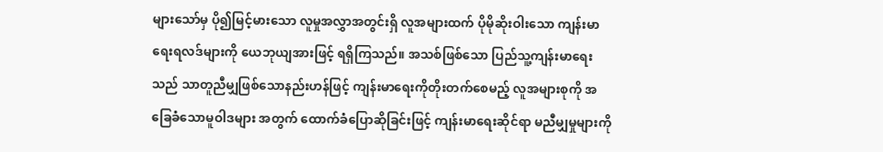များသော်မှ ပို၍မြင့်မားသော လူမှုအလွှာအတွင်းရှိ လူအများထက် ပိုမိုဆိုးဝါးသော ကျန်းမာရေးရလဒ်များကို ယေဘုယျအားဖြင့် ရရှိကြသည်။ အသစ်ဖြစ်သော ပြည်သူ့ကျန်းမာရေး သည် သာတူညီမျှဖြစ်သောနည်းဟန်ဖြင့် ကျန်းမာရေးကိုတိုးတက်စေမည့် လူအများစုကို အခြေခံသောမူဝါဒများ အတွက် ထောက်ခံပြောဆိုခြင်းဖြင့် ကျန်းမာရေးဆိုင်ရာ မညီမျှမှုများကို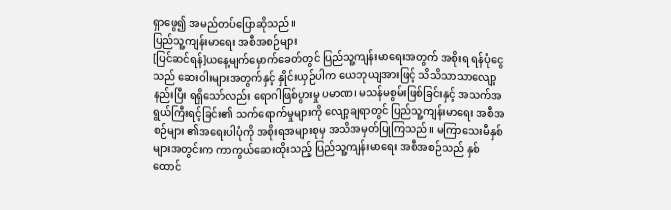ရှာဖွေ၍ အမည်တပ်ပြောဆိုသည်။
ပြည်သူ့ကျန်းမာရေး အစီအစဉ်များ
[ပြင်ဆင်ရန်]ယနေ့မျက်မှောက်ခေတ်တွင် ပြည်သူ့ကျန်းမာရေးအတွက် အစိုးရ ရန်ပုံငွေသည် ဆေးဝါးများအတွက်နှင့် နှိုင်းယှဉ်ပါက ယေဘုယျအားဖြင့် သိသိသာသာလျော့နည်းပြီး ရရှိသော်လည်း ရောဂါဖြစ်ပွားမှု ပမာဏ၊ မသန်မစွမ်းဖြစ်ခြင်းနှင့် အသက်အရွယ်ကြီးရင့်ခြင်း၏ သက်ရောက်မှုများကို လျော့ချရာတွင် ပြည်သူ့ကျန်းမာရေး အစီအစဉ်များ ၏အရေးပါပုံကို အစိုးရအများစုမှ အသိအမှတ်ပြုကြသည်။ မကြာသေးမီနှစ်များအတွင်းက ကာကွယ်ဆေးထိုးသည့် ပြည်သူ့ကျန်းမာရေး အစီအစဉ်သည် နှစ်ထောင်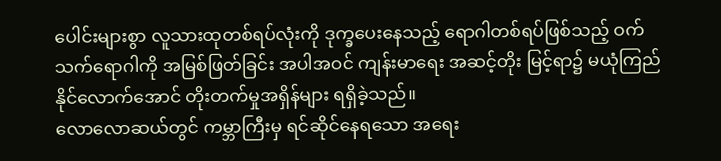ပေါင်းများစွာ လူသားထုတစ်ရပ်လုံးကို ဒုက္ခပေးနေသည့် ရောဂါတစ်ရပ်ဖြစ်သည့် ဝက်သက်ရောဂါကို အမြစ်ဖြတ်ခြင်း အပါအဝင် ကျန်းမာရေး အဆင့်တိုး မြင့်ရာ၌ မယုံကြည်နိုင်လောက်အောင် တိုးတက်မှုအရှိန်များ ရရှိခဲ့သည်။
လောလောဆယ်တွင် ကမ္ဘာကြီးမှ ရင်ဆိုင်နေရသော အရေး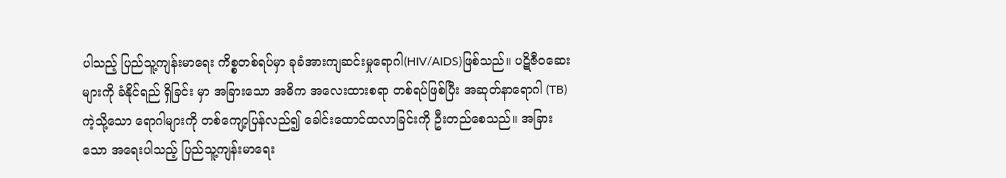ပါသည့် ပြည်သူ့ကျန်းမာရေး ကိစ္စတစ်ရပ်မှာ ခုခံအားကျဆင်းမှုရောဂါ(HIV/AIDS)ဖြစ်သည်။ ပဋိဇီဝဆေးများကို ခံနိုင်ရည် ရှိခြင်း မှာ အခြားသော အဓိက အလေးထားစရာ တစ်ရပ်ဖြစ်ပြီး အဆုတ်နာရောဂါ (TB)ကဲ့သို့သော ရောဂါများကို တစ်ကျော့ပြန်လည်၍ ခေါင်းထောင်ထလာခြင်းကို ဦးတည်စေသည်။ အခြားသော အရေးပါသည့် ပြည်သူ့ကျန်းမာရေး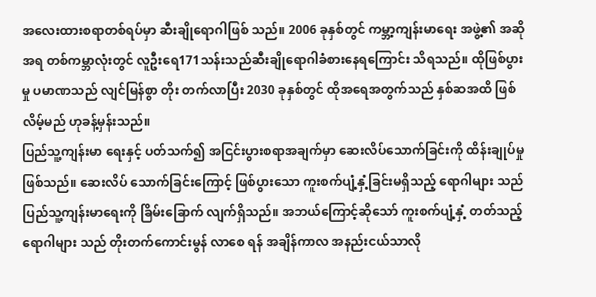အလေးထားစရာတစ်ရပ်မှာ ဆီးချိုရောဂါဖြစ် သည်။ 2006 ခုနှစ်တွင် ကမ္ဘာ့ကျန်းမာရေး အဖွဲ့၏ အဆိုအရ တစ်ကမ္ဘာလုံးတွင် လူဦးရေ171သန်းသည်ဆီးချိုရောဂါခံစားနေရကြောင်း သိရသည်။ ထိုဖြစ်ပွားမှု ပမာဏသည် လျင်မြန်စွာ တိုး တက်လာပြီး 2030 ခုနှစ်တွင် ထိုအရေအတွက်သည် နှစ်ဆအထိ ဖြစ်လိမ့်မည် ဟုခန့်မှန်းသည်။
ပြည်သူ့ကျန်းမာ ရေးနှင့် ပတ်သက်၍ အငြင်းပွားစရာအချက်မှာ ဆေးလိပ်သောက်ခြင်းကို ထိန်းချုပ်မှုဖြစ်သည်။ ဆေးလိပ် သောက်ခြင်းကြောင့် ဖြစ်ပွားသော ကူးစက်ပျံ့နှံ့ခြင်းမရှိသည့် ရောဂါများ သည် ပြည်သူ့ကျန်းမာရေးကို ခြိမ်းခြောက် လျက်ရှိသည်။ အဘယ်ကြောင့်ဆိုသော် ကူးစက်ပျံ့နှံ့ တတ်သည့် ရောဂါများ သည် တိုးတက်ကောင်းမွန် လာစေ ရန် အချိန်ကာလ အနည်းငယ်သာလို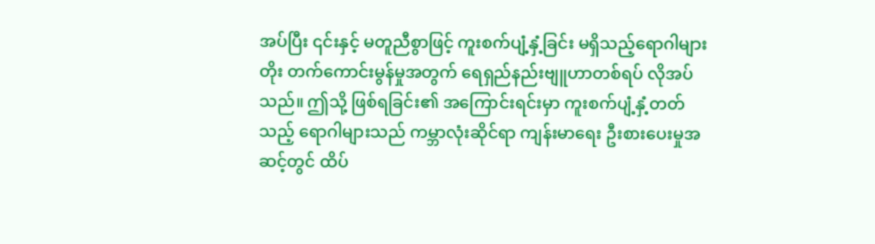အပ်ပြီး ၎င်းနှင့် မတူညီစွာဖြင့် ကူးစက်ပျံ့နှံ့ခြင်း မရှိသည့်ရောဂါများ တိုး တက်ကောင်းမွန်မှုအတွက် ရေရှည်နည်းဗျူဟာတစ်ရပ် လိုအပ်သည်။ ဤသို့ ဖြစ်ရခြင်း၏ အကြောင်းရင်းမှာ ကူးစက်ပျံ့နှံ့တတ်သည့် ရောဂါများသည် ကမ္ဘာလုံးဆိုင်ရာ ကျန်းမာရေး ဦးစားပေးမှုအဆင့်တွင် ထိပ်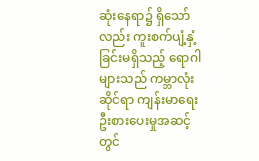ဆုံးနေရာ၌ ရှိသော်လည်း ကူးစက်ပျံ့နှံ့ခြင်းမရှိသည့် ရောဂါများသည် ကမ္ဘာလုံးဆိုင်ရာ ကျန်းမာရေး ဦးစားပေးမှုအဆင့်တွင်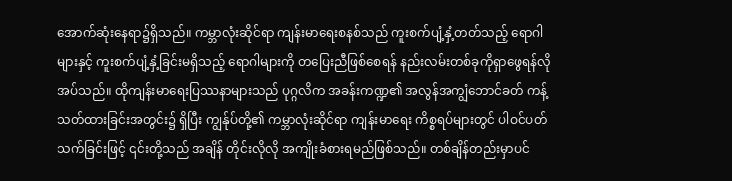အောက်ဆုံးနေရာ၌ရှိသည်။ ကမ္ဘာလုံးဆိုင်ရာ ကျန်းမာရေးစနစ်သည် ကူးစက်ပျံ့နှံ့တတ်သည့် ရောဂါများနှင့် ကူးစက်ပျံ့နှံ့ခြင်းမရှိသည့် ရောဂါများကို တပြေးညီဖြစ်စေရန် နည်းလမ်းတစ်ခုကိုရှာဖွေရန်လိုအပ်သည်။ ထိုကျန်းမာရေးပြဿနာများသည် ပုဂ္ဂလိက အခန်းကဏ္ဍ၏ အလွန်အကျွံဘောင်ခတ် ကန့်သတ်ထားခြင်းအတွင်း၌ ရှိပြီး ကျွန်ုပ်တို့၏ ကမ္ဘာလုံးဆိုင်ရာ ကျန်းမာရေး ကိစ္စရပ်များတွင် ပါဝင်ပတ်သက်ခြင်းဖြင့် ၎င်းတို့သည် အချိန် တိုင်းလိုလို အကျိုးခံစားရမည်ဖြစ်သည်။ တစ်ချိန်တည်းမှာပင်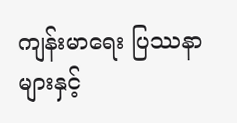ကျန်းမာရေး ပြဿနာများနှင့်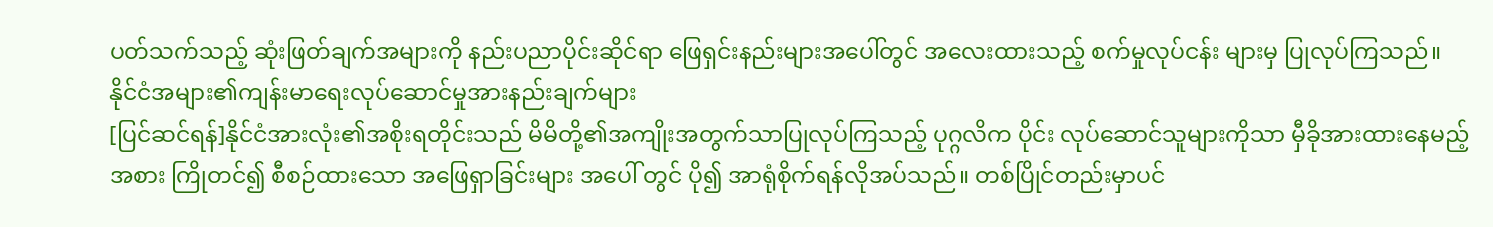ပတ်သက်သည့် ဆုံးဖြတ်ချက်အများကို နည်းပညာပိုင်းဆိုင်ရာ ဖြေရှင်းနည်းများအပေါ်တွင် အလေးထားသည့် စက်မှုလုပ်ငန်း များမှ ပြုလုပ်ကြသည်။
နိုင်ငံအများ၏ကျန်းမာရေးလုပ်ဆောင်မှုအားနည်းချက်များ
[ပြင်ဆင်ရန်]နိုင်ငံအားလုံး၏အစိုးရတိုင်းသည် မိမိတို့၏အကျိုးအတွက်သာပြုလုပ်ကြသည့် ပုဂ္ဂလိက ပိုင်း လုပ်ဆောင်သူများကိုသာ မှီခိုအားထားနေမည့်အစား ကြိုတင်၍ စီစဉ်ထားသော အဖြေရှာခြင်းများ အပေါ် တွင် ပို၍ အာရုံစိုက်ရန်လိုအပ်သည်။ တစ်ပြိုင်တည်းမှာပင်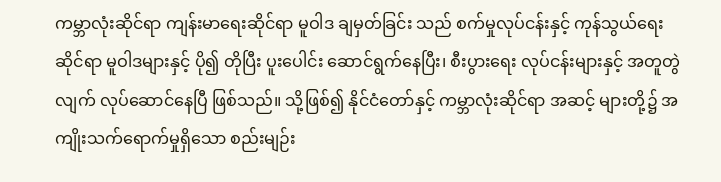ကမ္ဘာလုံးဆိုင်ရာ ကျန်းမာရေးဆိုင်ရာ မူဝါဒ ချမှတ်ခြင်း သည် စက်မှုလုပ်ငန်းနှင့် ကုန်သွယ်ရေးဆိုင်ရာ မူဝါဒများနှင့် ပို၍ တိုပြီး ပူးပေါင်း ဆောင်ရွက်နေပြီး၊ စီးပွားရေး လုပ်ငန်းများနှင့် အတူတွဲလျက် လုပ်ဆောင်နေပြီ ဖြစ်သည်။ သို့ဖြစ်၍ နိုင်ငံတော်နှင့် ကမ္ဘာလုံးဆိုင်ရာ အဆင့် များတို့၌ အကျိုးသက်ရောက်မှုရှိသော စည်းမျဉ်း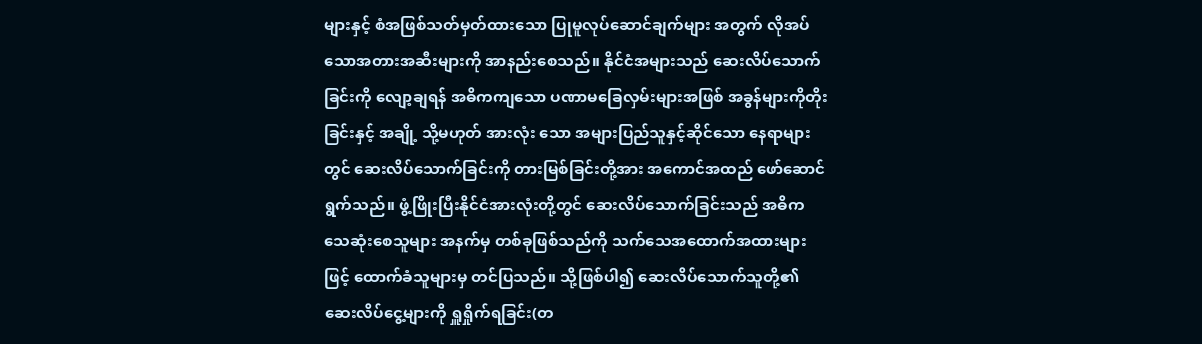များနှင့် စံအဖြစ်သတ်မှတ်ထားသော ပြုမူလုပ်ဆောင်ချက်များ အတွက် လိုအပ်သောအတားအဆီးများကို အာနည်းစေသည်။ နိုင်ငံအများသည် ဆေးလိပ်သောက်ခြင်းကို လျော့ချရန် အဓိကကျသော ပဏာမခြေလှမ်းများအဖြစ် အခွန်များကိုတိုးခြင်းနှင့် အချို့ သို့မဟုတ် အားလုံး သော အများပြည်သူနှင့်ဆိုင်သော နေရာများတွင် ဆေးလိပ်သောက်ခြင်းကို တားမြစ်ခြင်းတို့အား အကောင်အထည် ဖော်ဆောင်ရွက်သည်။ ဖွံ့ဖြိုးပြီးနိုင်ငံအားလုံးတို့တွင် ဆေးလိပ်သောက်ခြင်းသည် အဓိက သေဆုံးစေသူများ အနက်မှ တစ်ခုဖြစ်သည်ကို သက်သေအထောက်အထားများဖြင့် ထောက်ခံသူများမှ တင်ပြသည်။ သို့ဖြစ်ပါ၍ ဆေးလိပ်သောက်သူတို့၏ ဆေးလိပ်ငွေ့များကို ရှူရှိုက်ရခြင်း(တ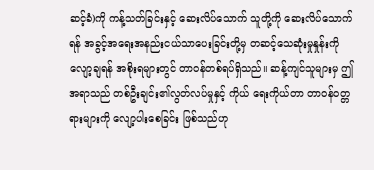ဆင့်ခံ)ကို ကန့်သတ်ခြင်းနှင့် ဆေးလိပ်သောက် သူတို့ကို ဆေးလိပ်သောက်ရန် အခွင့်အရေးအနည်းငယ်သာပေးခြင်းတို့မှ တဆင့်သေဆုံးမှုနှုန်းကို လျော့ချရန် အစိုးရများတွင် တာဝန်တစ်ရပ်ရှိသည်။ ဆန့်ကျင်သူများမှ ဤအရာသည် တစ်ဦးချင်း၏လွတ်လပ်မှုနှင့် ကိုယ် ရေးကိုယ်တာ တာဝန်ဝတ္တရားများကို လျော့ပါးစေခြင်း ဖြစ်သည်ဟု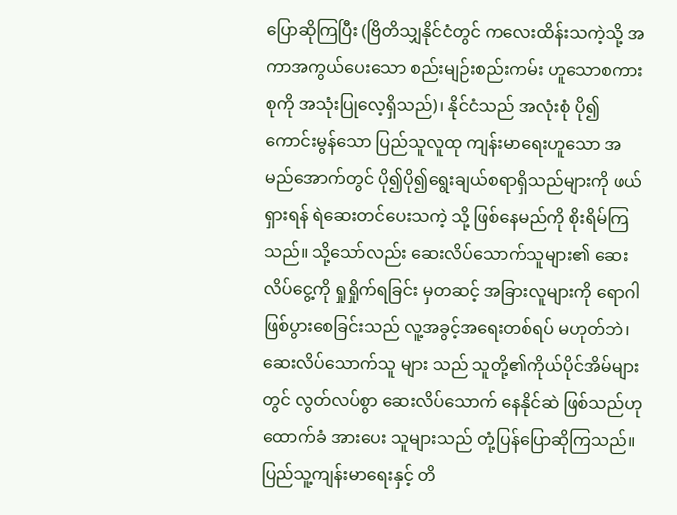ပြောဆိုကြပြီး (ဗြိတိသျှနိုင်ငံတွင် ကလေးထိန်းသကဲ့သို့ အကာအကွယ်ပေးသော စည်းမျဉ်းစည်းကမ်း ဟူသောစကားစုကို အသုံးပြုလေ့ရှိသည်)၊ နိုင်ငံသည် အလုံးစုံ ပို၍ ကောင်းမွန်သော ပြည်သူလူထု ကျန်းမာရေးဟူသော အမည်အောက်တွင် ပို၍ပို၍ရွေးချယ်စရာရှိသည်များကို ဖယ်ရှားရန် ရဲဆေးတင်ပေးသကဲ့ သို့ ဖြစ်နေမည်ကို စိုးရိမ်ကြသည်။ သို့သော်လည်း ဆေးလိပ်သောက်သူများ၏ ဆေးလိပ်ငွေ့ကို ရှုရှိုက်ရခြင်း မှတဆင့် အခြားလူများကို ရောဂါဖြစ်ပွားစေခြင်းသည် လူ့အခွင့်အရေးတစ်ရပ် မဟုတ်ဘဲ၊ ဆေးလိပ်သောက်သူ များ သည် သူတို့၏ကိုယ်ပိုင်အိမ်များတွင် လွတ်လပ်စွာ ဆေးလိပ်သောက် နေနိုင်ဆဲ ဖြစ်သည်ဟု ထောက်ခံ အားပေး သူများသည် တုံ့ပြန်ပြောဆိုကြသည်။ ပြည်သူ့ကျန်းမာရေးနှင့် တိ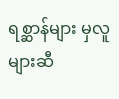ရစ္ဆာန်များ မှလူများဆီ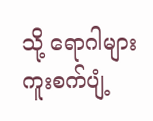သို့ ရောဂါများကူးစက်ပျံ့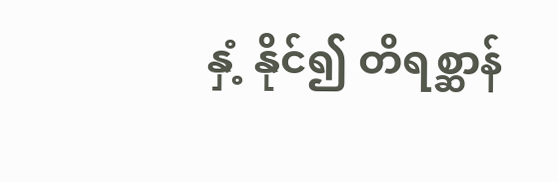နှံ့ နိုင်၍ တိရစ္ဆာန်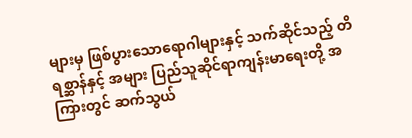များမှ ဖြစ်ပွားသောရောဂါများနှင့် သက်ဆိုင်သည့် တိရစ္ဆာန်နှင့် အများ ပြည်သူဆိုင်ရာကျန်းမာရေးတို့ အကြားတွင် ဆက်သွယ်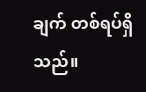ချက် တစ်ရပ်ရှိသည်။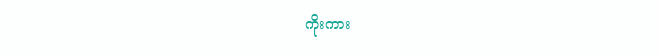ကိုးကား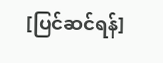[ပြင်ဆင်ရန်]